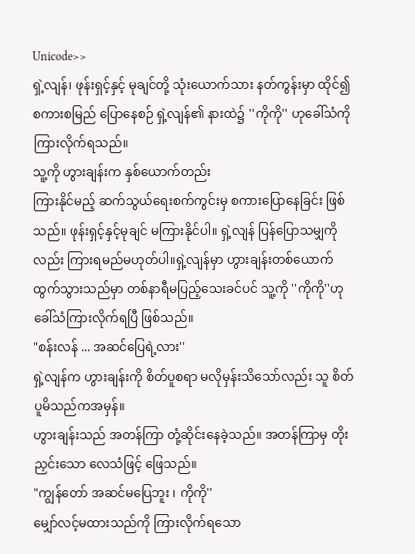Unicode>>
ရှဲ့လျန်၊ ဖုန်းရှင့်နှင့် မုချင်တို့ သုံးယောက်သား နတ်ကွန်းမှာ ထိုင်၍ စကားစမြည် ပြောနေစဉ် ရှဲ့လျန်၏ နားထဲ၌ ''ကိုကို'' ဟုခေါ်သံကို ကြားလိုက်ရသည်။
သူ့ကို ဟွားချန်းက နှစ်ယောက်တည်း
ကြားနိုင်မည့် ဆက်သွယ်ရေးစက်ကွင်းမှ စကားပြောနေခြင်း ဖြစ်သည်။ ဖုန်းရှင့်နှင့်မုချင် မကြားနိုင်ပါ။ ရှဲ့လျန် ပြန်ပြောသမျှကိုလည်း ကြားရမည်မဟုတ်ပါ။ရှဲ့လျန်မှာ ဟွားချန်းတစ်ယောက် ထွက်သွားသည်မှာ တစ်နာရီမပြည့်သေးခင်ပင် သူ့ကို ''ကိုကို''ဟု ခေါ်သံကြားလိုက်ရပြီ ဖြစ်သည်။
"စန်းလန် ... အဆင်ပြေရဲ့လား''
ရှဲ့လျန်က ဟွားချန်းကို စိတ်ပူစရာ မလိုမှန်းသိသော်လည်း သူ စိတ်ပူမိသည်ကအမှန်။
ဟွားချန်းသည် အတန်ကြာ တုံ့ဆိုင်းနေခဲ့သည်။ အတန်ကြာမှ တိုးညှင်းသော လေသံဖြင့် ဖြေသည်။
"ကျွန်တော် အဆင်မပြေဘူး ၊ ကိုကို''
မျှော်လင့်မထားသည်ကို ကြားလိုက်ရသော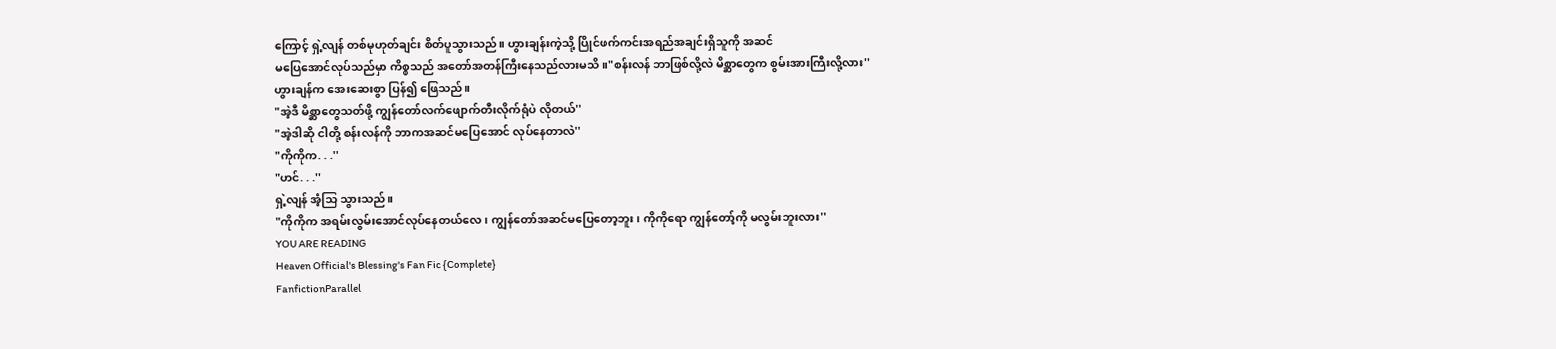ကြောင့် ရှဲ့လျန် တစ်မုဟုတ်ချင်း စိတ်ပူသွားသည်။ ဟွားချန်းကဲ့သို့ ပြိုင်ဖက်ကင်းအရည်အချင်းရှိသူကို အဆင်
မပြေအောင်လုပ်သည်မှာ ကိစ္စသည် အတော်အတန်ကြီးနေသည်လားမသိ။"စန်းလန် ဘာဖြစ်လို့လဲ မိစ္ဆာတွေက စွမ်းအားကြီးလို့လား''
ဟွားချန်က အေးဆေးစွာ ပြန်၍ ဖြေသည်။
"အဲ့ဒီ မိစ္ဆာတွေသတ်ဖို့ ကျွန်တော်လက်ဖျောက်တီးလိုက်ရုံပဲ လိုတယ်''
"အဲ့ဒါဆို ငါတို့ စန်းလန်ကို ဘာကအဆင်မပြေအောင် လုပ်နေတာလဲ''
"ကိုကိုက. . .''
"ဟင်. . .''
ရှဲ့လျန် အံ့သြ သွားသည်။
"ကိုကိုက အရမ်းလွမ်းအောင်လုပ်နေတယ်လေ၊ ကျွန်တော်အဆင်မပြေတော့ဘူး၊ ကိုကိုရော ကျွန်တော့်ကို မလွမ်းဘူးလား''
YOU ARE READING
Heaven Official's Blessing's Fan Fic {Complete}
FanfictionParallel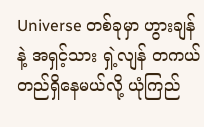Universe တစ်ခုမှာ ဟွားချန် နဲ့ အရှင့်သား ရှဲ့လျန် တကယ် တည်ရှိနေမယ်လို့ ယုံကြည်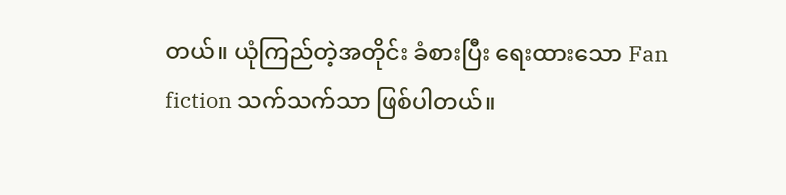တယ်။ ယုံကြည်တဲ့အတိုင်း ခံစားပြီး ရေးထားသော Fan fiction သက်သက်သာ ဖြစ်ပါတယ်။